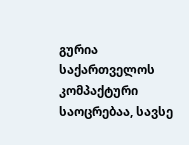გურია საქართველოს კომპაქტური საოცრებაა, სავსე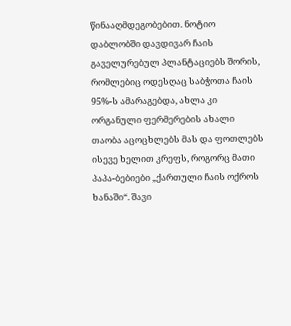წინააღმდეგობებით. ნოტიო დაბლობში დავდივარ ჩაის გაველურებულ პლანტაციებს შორის, რომლებიც ოდესღაც საბჭოთა ჩაის 95%-ს ამარაგებდა, ახლა კი ორგანული ფერმერების ახალი თაობა აცოცხლებს მას და ფოთლებს ისევე ხელით კრეფს, როგორც მათი პაპა-ბებიები „ქართული ჩაის ოქროს ხანაში“. შავი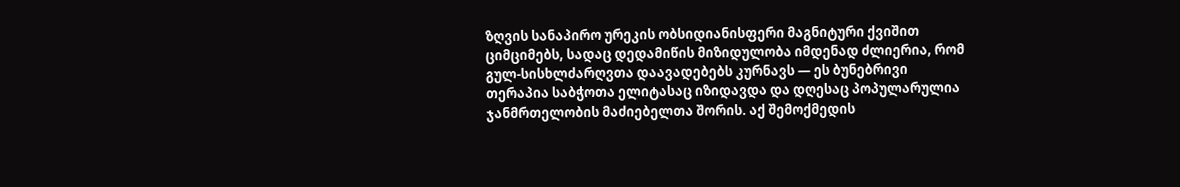ზღვის სანაპირო ურეკის ობსიდიანისფერი მაგნიტური ქვიშით ციმციმებს, სადაც დედამიწის მიზიდულობა იმდენად ძლიერია, რომ გულ-სისხლძარღვთა დაავადებებს კურნავს — ეს ბუნებრივი თერაპია საბჭოთა ელიტასაც იზიდავდა და დღესაც პოპულარულია ჯანმრთელობის მაძიებელთა შორის. აქ შემოქმედის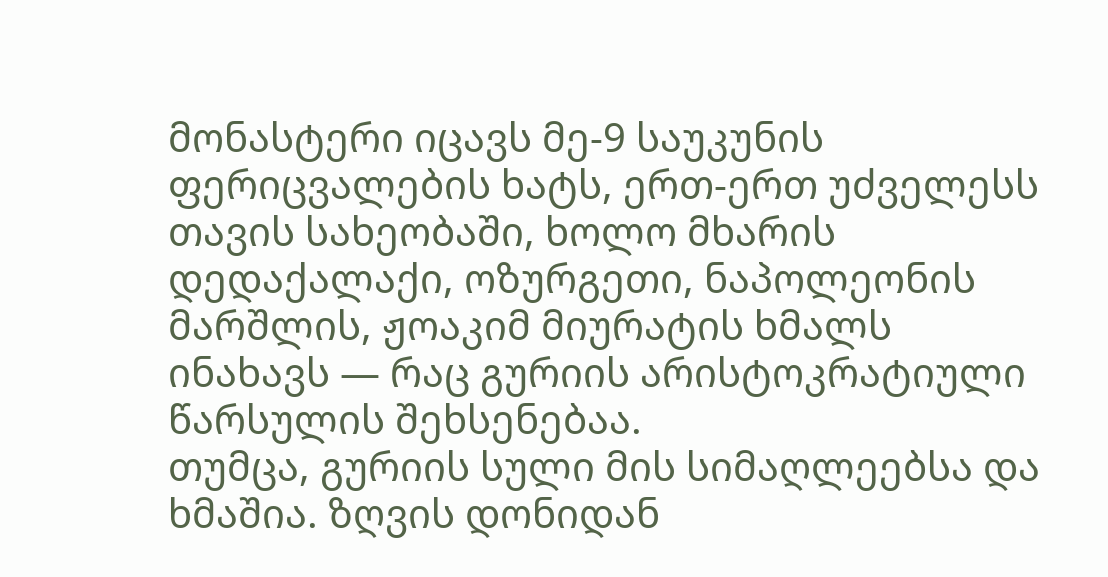მონასტერი იცავს მე-9 საუკუნის ფერიცვალების ხატს, ერთ-ერთ უძველესს თავის სახეობაში, ხოლო მხარის დედაქალაქი, ოზურგეთი, ნაპოლეონის მარშლის, ჟოაკიმ მიურატის ხმალს ინახავს — რაც გურიის არისტოკრატიული წარსულის შეხსენებაა.
თუმცა, გურიის სული მის სიმაღლეებსა და ხმაშია. ზღვის დონიდან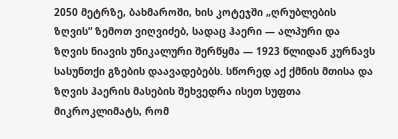2050 მეტრზე, ბახმაროში, ხის კოტეჯში „ღრუბლების ზღვის“ ზემოთ ვიღვიძებ, სადაც ჰაერი — ალპური და ზღვის ნიავის უნიკალური შერწყმა — 1923 წლიდან კურნავს სასუნთქი გზების დაავადებებს. სწორედ აქ ქმნის მთისა და ზღვის ჰაერის მასების შეხვედრა ისეთ სუფთა მიკროკლიმატს, რომ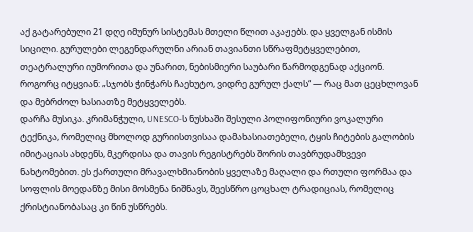აქ გატარებული 21 დღე იმუნურ სისტემას მთელი წლით აკაჟებს. და ყველგან ისმის სიცილი. გურულები ლეგენდარულნი არიან თავიანთი სწრაფმეტყველებით, თეატრალური იუმორითა და უნარით, ნებისმიერი საუბარი წარმოდგენად აქციონ. როგორც იტყვიან: „სჯობს ჭინჭარს ჩაეხუტო, ვიდრე გურულ ქალს“ — რაც მათ ცეცხლოვან და მებრძოლ ხასიათზე მეტყველებს.
დარჩა მუსიკა. კრიმანჭული, UNESCO-ს ნუსხაში შესული პოლიფონიური ვოკალური ტექნიკა, რომელიც მხოლოდ გურიისთვისაა დამახასიათებელი, ტყის ჩიტების გალობის იმიტაციას ახდენს, მკერდისა და თავის რეგისტრებს შორის თავბრუდამხვევი ნახტომებით. ეს ქართული მრავალხმიანობის ყველაზე მაღალი და რთული ფორმაა და სოფლის მოედანზე მისი მოსმენა ნიშნავს, შეესწრო ცოცხალ ტრადიციას, რომელიც ქრისტიანობასაც კი წინ უსწრებს.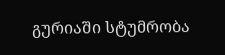გურიაში სტუმრობა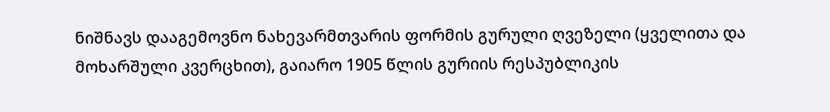ნიშნავს დააგემოვნო ნახევარმთვარის ფორმის გურული ღვეზელი (ყველითა და მოხარშული კვერცხით), გაიარო 1905 წლის გურიის რესპუბლიკის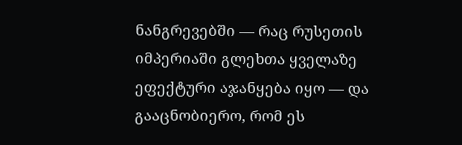ნანგრევებში — რაც რუსეთის იმპერიაში გლეხთა ყველაზე ეფექტური აჯანყება იყო — და გააცნობიერო, რომ ეს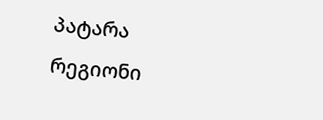პატარა რეგიონი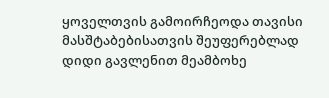ყოველთვის გამოირჩეოდა თავისი მასშტაბებისათვის შეუფერებლად დიდი გავლენით მეამბოხე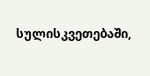სულისკვეთებაში,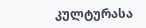კულტურასა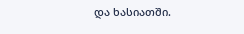და ხასიათში.